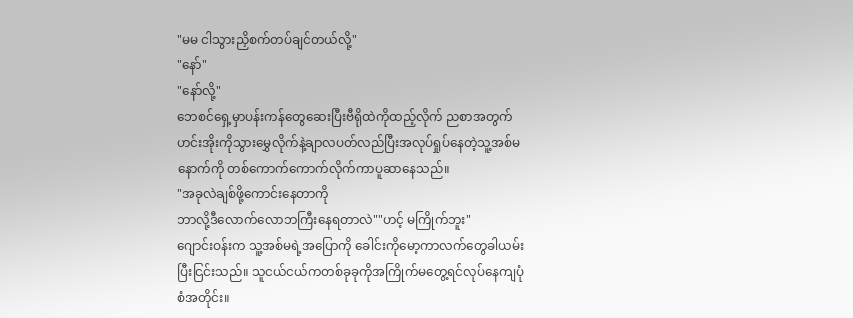"မမ ငါသွားညှိစက်တပ်ချင်တယ်လို့"
"နော်"
"နော်လို့"
ဘေစင်ရှေ့မှာပန်းကန်တွေဆေးပြီးဗီရိုထဲကိုထည့်လိုက် ညစာအတွက်ဟင်းအိုးကိုသွားမွှေလိုက်နဲ့ချာလပတ်လည်ပြီးအလုပ်ရှုပ်နေတဲ့သူ့အစ်မနောက်ကို တစ်ကောက်ကောက်လိုက်ကာပူဆာနေသည်။
"အခုလဲချစ်ဖို့ကောင်းနေတာကို
ဘာလို့ဒီလောက်လောဘကြီးနေရတာလဲ""ဟင့် မကြိုက်ဘူး"
ဂျောင်းဝန်းက သူ့အစ်မရဲ့အပြောကို ခေါင်းကိုမော့ကာလက်တွေခါယမ်းပြီးငြင်းသည်။ သူငယ်ငယ်ကတစ်ခုခုကိုအကြိုက်မတွေ့ရင်လုပ်နေကျပုံစံအတိုင်း။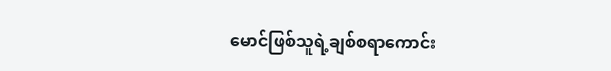မောင်ဖြစ်သူရဲ့ချစ်စရာကောင်း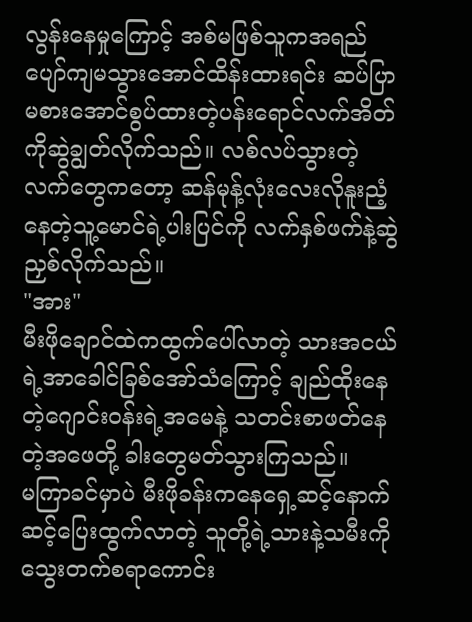လွန်းနေမှုကြောင့် အစ်မဖြစ်သူကအရည်ပျော်ကျမသွားအောင်ထိန်းထားရင်း ဆပ်ပြာမစားအောင်စွပ်ထားတဲ့ပန်းရောင်လက်အိတ်ကိုဆွဲချွတ်လိုက်သည်။ လစ်လပ်သွားတဲ့လက်တွေကတော့ ဆန်မုန့်လုံးလေးလိုနူးညံ့နေတဲ့သူ့မောင်ရဲ့ပါးပြင်ကို လက်နှစ်ဖက်နဲ့ဆွဲညှစ်လိုက်သည်။
"အား"
မီးဖိုချောင်ထဲကထွက်ပေါ်လာတဲ့ သားအငယ်ရဲ့အာခေါင်ခြစ်အော်သံကြောင့် ချည်ထိုးနေတဲ့ဂျောင်းဝန်းရဲ့အမေနဲ့ သတင်းစာဖတ်နေတဲ့အဖေတို့ ခါးတွေမတ်သွားကြသည်။
မကြာခင်မှာပဲ မီးဖိုခန်းကနေရှေ့ဆင့်နောက်ဆင့်ပြေးထွက်လာတဲ့ သူတို့ရဲ့သားနဲ့သမီးကို သွေးတက်စရာကောင်း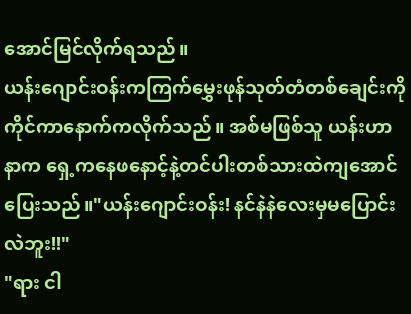အောင်မြင်လိုက်ရသည်။
ယန်းဂျောင်းဝန်းကကြက်မွှေးဖုန်သုတ်တံတစ်ချေင်းကိုကိုင်ကာနောက်ကလိုက်သည်။ အစ်မဖြစ်သူ ယန်းဟာနာက ရှေ့ကနေဖနောင့်နဲ့တင်ပါးတစ်သားထဲကျအောင်ပြေးသည်။"ယန်းဂျောင်းဝန်း! နင်နဲနဲလေးမှမပြောင်းလဲဘူး!!"
"ရား ငါ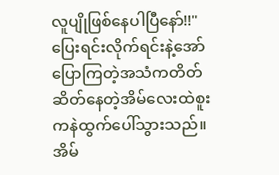လူပျိုဖြစ်နေပါပြီနော်!!"
ပြေးရင်းလိုက်ရင်းနဲ့အော်ပြောကြတဲ့အသံကတိတ်ဆိတ်နေတဲ့အိမ်လေးထဲစူးကနဲထွက်ပေါ်သွားသည်။ အိမ်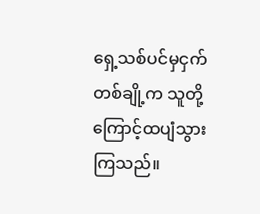ရှေ့သစ်ပင်မှငှက်တစ်ချို့က သူတို့ကြောင့်ထပျံသွားကြသည်။